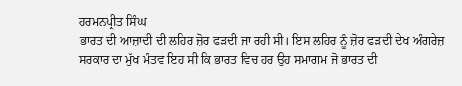ਹਰਮਨਪ੍ਰੀਤ ਸਿੰਘ
ਭਾਰਤ ਦੀ ਆਜ਼ਾਦੀ ਦੀ ਲਹਿਰ ਜ਼ੋਰ ਫੜਦੀ ਜਾ ਰਹੀ ਸੀ। ਇਸ ਲਹਿਰ ਨੂੰ ਜ਼ੋਰ ਫੜਦੀ ਦੇਖ ਅੰਗਰੇਜ਼ ਸਰਕਾਰ ਦਾ ਮੁੱਖ ਮੰਤਵ ਇਹ ਸੀ ਕਿ ਭਾਰਤ ਵਿਚ ਹਰ ਉਹ ਸਮਾਗਮ ਜੋ ਭਾਰਤ ਦੀ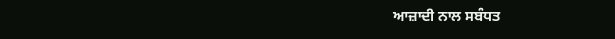ਆਜ਼ਾਦੀ ਨਾਲ ਸਬੰਧਤ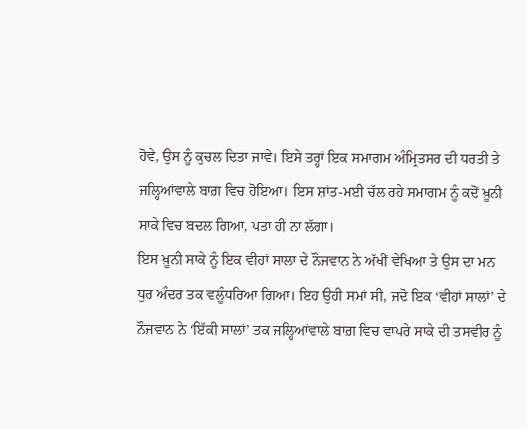ਹੋਵੇ, ਉਸ ਨੂੰ ਕੁਚਲ ਦਿਤਾ ਜਾਵੇ। ਇਸੇ ਤਰ੍ਹਾਂ ਇਕ ਸਮਾਗਮ ਅੰਮ੍ਰਿਤਸਰ ਦੀ ਧਰਤੀ ਤੇ ਜਲ੍ਹਿਆਂਵਾਲੇ ਬਾਗ਼ ਵਿਚ ਹੋਇਆ। ਇਸ ਸ਼ਾਂਤ-ਮਈ ਚੱਲ ਰਹੇ ਸਮਾਗਮ ਨੂੰ ਕਦੋਂ ਖ਼ੂਨੀ ਸਾਕੇ ਵਿਚ ਬਦਲ ਗਿਆ, ਪਤਾ ਹੀ ਨਾ ਲੱਗਾ।
ਇਸ ਖ਼ੂਨੀ ਸਾਕੇ ਨੂੰ ਇਕ ਵੀਹਾਂ ਸਾਲਾ ਦੇ ਨੌਜਵਾਨ ਨੇ ਅੱਖੀਂ ਵੇਖਿਆ ਤੇ ਉਸ ਦਾ ਮਨ ਧੁਰ ਅੰਦਰ ਤਕ ਵਲੂੰਧਰਿਆ ਗਿਆ। ਇਹ ਉਹੀ ਸਮਾਂ ਸੀ, ਜਦੋ ਇਕ ‘ਵੀਹਾਂ ਸਾਲਾਂ’ ਦੇ ਨੌਜਵਾਨ ਨੇ ‘ਇੱਕੀ ਸਾਲਾਂ’ ਤਕ ਜਲ੍ਹਿਆਂਵਾਲੇ ਬਾਗ਼ ਵਿਚ ਵਾਪਰੇ ਸਾਕੇ ਦੀ ਤਸਵੀਰ ਨੂੰ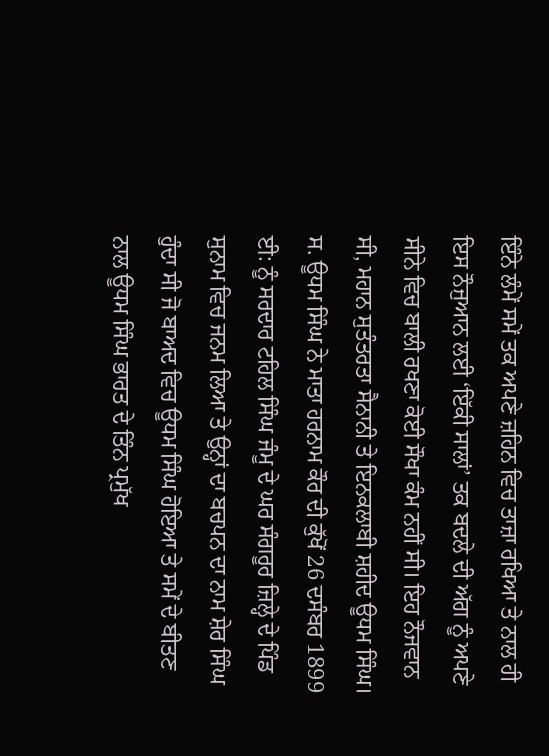ਇੰਨੇ ਲੰਮੇਂ ਸਮੇਂ ਤਕ ਅਪਣੇ ਜ਼ਹਿਨ ਵਿਚ ਤਾਜ਼ਾ ਰਖਿਆ ਤੇ ਨਾਲ ਹੀ ਇਸ ਨੌਜੁਆਨ ਲਈ ‘ਇੱਕੀ ਸਾਲਾਂ’ ਤਕ ਬਦਲੇ ਦੀ ਅੱਗ ਨੂੰ ਅਪਣੇ ਸੀਨੇ ਵਿਚ ਬਾਲੀ ਰਖਣਾ ਕੋਈ ਸੌਖਾ ਕੰਮ ਨਹੀਂ ਸੀ। ਇਹ ਨੌਜਵਾਨ ਸੀ, ਮਹਾਨ ਸੁਤੰਤਰਤਾ ਸੈਨਾਨੀ ਤੇ ਇਨਕਲਾਬੀ ਸ਼ਹੀਦ ਊਧਮ ਸਿੰਘ।
ਸ. ਊਧਮ ਸਿੰਘ ਨੇ ਮਾਤਾ ਹਰਨਾਮ ਕੌਰ ਦੀ ਕੁੱਖੋਂ 26 ਦਸੰਬਰ 1899 ਈ: ਨੂੰ ਸਰਦਾਰ ਟਹਿਲ ਸਿੰਘ ਜੰਮੂ ਦੇ ਘਰ ਸੰਗਰੂਰ ਜ਼ਿਲ੍ਹੇ ਦੇ ਪਿੰਡ ਸੁਨਾਮ ਵਿਚ ਜਨਮ ਲਿਆ ਤੇ ਉਨ੍ਹਾਂ ਦਾ ਬਚਪਨ ਦਾ ਨਾਮ ਸ਼ੇਰ ਸਿੰਘ ਹੁੰਦਾ ਸੀ ਜੋ ਬਾਅਦ ਵਿਚ ਊਧਮ ਸਿੰਘ ਹੋਇਆ ਤੇ ਸਮੇਂ ਦੇ ਬੀਤਣ ਨਾਲ ਊਧਮ ਸਿੰਘ ਭਾਰਤ ਦੇ ਤਿੰਨ ਪ੍ਰਮੁੱਖ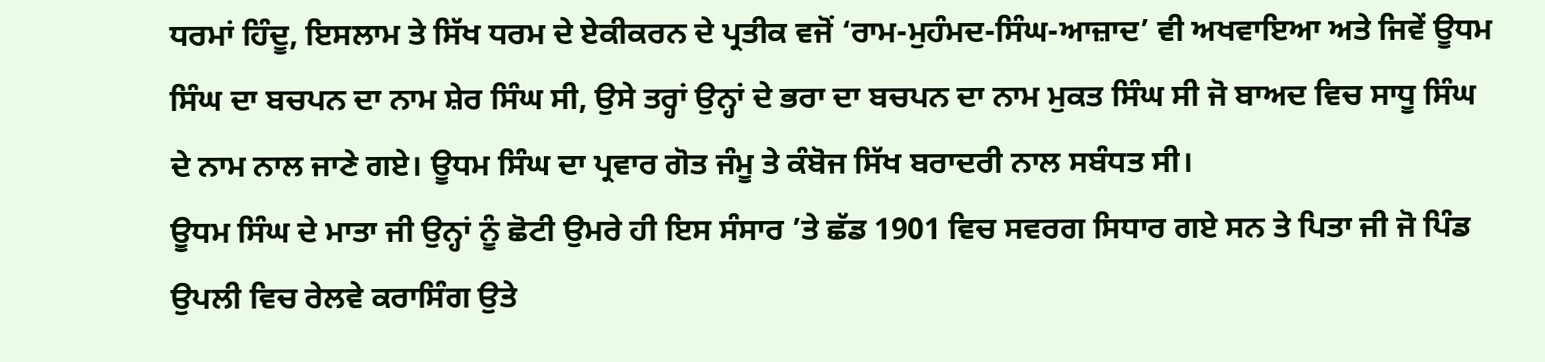ਧਰਮਾਂ ਹਿੰਦੂ, ਇਸਲਾਮ ਤੇ ਸਿੱਖ ਧਰਮ ਦੇ ਏਕੀਕਰਨ ਦੇ ਪ੍ਰਤੀਕ ਵਜੋਂ ‘ਰਾਮ-ਮੁਹੰਮਦ-ਸਿੰਘ-ਆਜ਼ਾਦ’ ਵੀ ਅਖਵਾਇਆ ਅਤੇ ਜਿਵੇਂ ਊਧਮ ਸਿੰਘ ਦਾ ਬਚਪਨ ਦਾ ਨਾਮ ਸ਼ੇਰ ਸਿੰਘ ਸੀ, ਉਸੇ ਤਰ੍ਹਾਂ ਉਨ੍ਹਾਂ ਦੇ ਭਰਾ ਦਾ ਬਚਪਨ ਦਾ ਨਾਮ ਮੁਕਤ ਸਿੰਘ ਸੀ ਜੋ ਬਾਅਦ ਵਿਚ ਸਾਧੂ ਸਿੰਘ ਦੇ ਨਾਮ ਨਾਲ ਜਾਣੇ ਗਏ। ਊਧਮ ਸਿੰਘ ਦਾ ਪ੍ਰਵਾਰ ਗੋਤ ਜੰਮੂ ਤੇ ਕੰਬੋਜ ਸਿੱਖ ਬਰਾਦਰੀ ਨਾਲ ਸਬੰਧਤ ਸੀ।
ਊਧਮ ਸਿੰਘ ਦੇ ਮਾਤਾ ਜੀ ਉਨ੍ਹਾਂ ਨੂੰ ਛੋਟੀ ਉਮਰੇ ਹੀ ਇਸ ਸੰਸਾਰ ’ਤੇ ਛੱਡ 1901 ਵਿਚ ਸਵਰਗ ਸਿਧਾਰ ਗਏ ਸਨ ਤੇ ਪਿਤਾ ਜੀ ਜੋ ਪਿੰਡ ਉਪਲੀ ਵਿਚ ਰੇਲਵੇ ਕਰਾਸਿੰਗ ਉਤੇ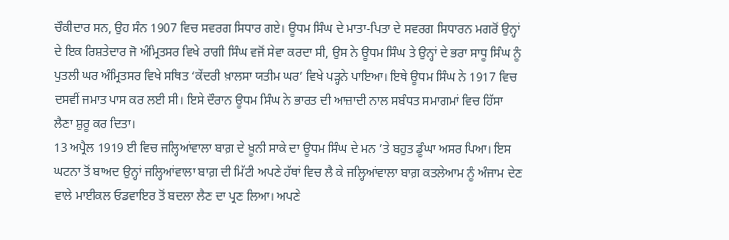ਚੌਕੀਦਾਰ ਸਨ, ਉਹ ਸੰਨ 1907 ਵਿਚ ਸਵਰਗ ਸਿਧਾਰ ਗਏ। ਊਧਮ ਸਿੰਘ ਦੇ ਮਾਤਾ-ਪਿਤਾ ਦੇ ਸਵਰਗ ਸਿਧਾਰਨ ਮਗਰੋਂ ਉਨ੍ਹਾਂ ਦੇ ਇਕ ਰਿਸ਼ਤੇਦਾਰ ਜੋ ਅੰਮ੍ਰਿਤਸਰ ਵਿਖੇ ਰਾਗੀ ਸਿੰਘ ਵਜੋਂ ਸੇਵਾ ਕਰਦਾ ਸੀ, ਉਸ ਨੇ ਊਧਮ ਸਿੰਘ ਤੇ ਉਨ੍ਹਾਂ ਦੇ ਭਰਾ ਸਾਧੂ ਸਿੰਘ ਨੂੰ ਪੁਤਲੀ ਘਰ ਅੰਮ੍ਰਿਤਸਰ ਵਿਖੇ ਸਥਿਤ ‘ਕੇਂਦਰੀ ਖ਼ਾਲਸਾ ਯਤੀਮ ਘਰ’ ਵਿਖੇ ਪੜ੍ਹਨੇ ਪਾਇਆ। ਇਥੇ ਊਧਮ ਸਿੰਘ ਨੇ 1917 ਵਿਚ ਦਸਵੀਂ ਜਮਾਤ ਪਾਸ ਕਰ ਲਈ ਸੀ। ਇਸੇ ਦੌਰਾਨ ਊਧਮ ਸਿੰਘ ਨੇ ਭਾਰਤ ਦੀ ਆਜ਼ਾਦੀ ਨਾਲ ਸਬੰਧਤ ਸਮਾਗਮਾਂ ਵਿਚ ਹਿੱਸਾ ਲੈਣਾ ਸ਼ੁਰੂ ਕਰ ਦਿਤਾ।
13 ਅਪ੍ਰੈਲ 1919 ਈ ਵਿਚ ਜਲ੍ਹਿਆਂਵਾਲਾ ਬਾਗ਼ ਦੇ ਖ਼ੂਨੀ ਸਾਕੇ ਦਾ ਊਧਮ ਸਿੰਘ ਦੇ ਮਨ ’ਤੇ ਬਹੁਤ ਡੂੰਘਾ ਅਸਰ ਪਿਆ। ਇਸ ਘਟਨਾ ਤੋਂ ਬਾਅਦ ਉਨ੍ਹਾਂ ਜਲ੍ਹਿਆਂਵਾਲਾ ਬਾਗ਼ ਦੀ ਮਿੱਟੀ ਅਪਣੇ ਹੱਥਾਂ ਵਿਚ ਲੈ ਕੇ ਜਲ੍ਹਿਆਂਵਾਲਾ ਬਾਗ਼ ਕਤਲੇਆਮ ਨੂੰ ਅੰਜਾਮ ਦੇਣ ਵਾਲੇ ਮਾਈਕਲ ਓਡਵਾਇਰ ਤੋਂ ਬਦਲਾ ਲੈਣ ਦਾ ਪ੍ਰਣ ਲਿਆ। ਅਪਣੇ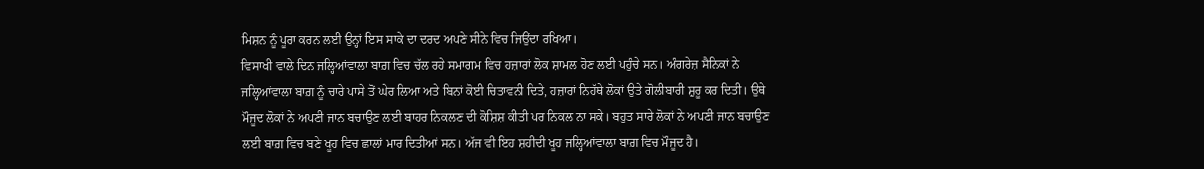ਮਿਸ਼ਨ ਨੂੰ ਪੂਰਾ ਕਰਨ ਲਈ ਉਨ੍ਹਾਂ ਇਸ ਸਾਕੇ ਦਾ ਦਰਦ ਅਪਣੇ ਸੀਨੇ ਵਿਚ ਜਿਉਂਦਾ ਰਖਿਆ।
ਵਿਸਾਖੀ ਵਾਲੇ ਦਿਨ ਜਲ੍ਹਿਆਂਵਾਲਾ ਬਾਗ਼ ਵਿਚ ਚੱਲ ਰਹੇ ਸਮਾਗਮ ਵਿਚ ਹਜ਼ਾਰਾਂ ਲੋਕ ਸ਼ਾਮਲ ਹੋਣ ਲਈ ਪਹੁੰਚੇ ਸਨ। ਅੰਗਰੇਜ਼ ਸੈਨਿਕਾਂ ਨੇ ਜਲ੍ਹਿਆਂਵਾਲਾ ਬਾਗ਼ ਨੂੰ ਚਾਰੇ ਪਾਸੇ ਤੋਂ ਘੇਰ ਲਿਆ ਅਤੇ ਬਿਨਾਂ ਕੋਈ ਚਿਤਾਵਨੀ ਦਿਤੇ, ਹਜ਼ਾਰਾਂ ਨਿਹੱਥੇ ਲੋਕਾਂ ਉਤੇ ਗੋਲੀਬਾਰੀ ਸ਼ੁਰੂ ਕਰ ਦਿਤੀ। ਉਥੇ ਮੌਜੂਦ ਲੋਕਾਂ ਨੇ ਅਪਣੀ ਜਾਨ ਬਚਾਉਣ ਲਈ ਬਾਹਰ ਨਿਕਲਣ ਦੀ ਕੋਸ਼ਿਸ਼ ਕੀਤੀ ਪਰ ਨਿਕਲ ਨਾ ਸਕੇ। ਬਹੁਤ ਸਾਰੇ ਲੋਕਾਂ ਨੇ ਅਪਣੀ ਜਾਨ ਬਚਾਉਣ ਲਈ ਬਾਗ਼ ਵਿਚ ਬਣੇ ਖੂਹ ਵਿਚ ਛਾਲਾਂ ਮਾਰ ਦਿਤੀਆਂ ਸਨ। ਅੱਜ ਵੀ ਇਹ ਸ਼ਹੀਦੀ ਖੂਹ ਜਲ੍ਹਿਆਂਵਾਲਾ ਬਾਗ਼ ਵਿਚ ਮੌਜੂਦ ਹੈ।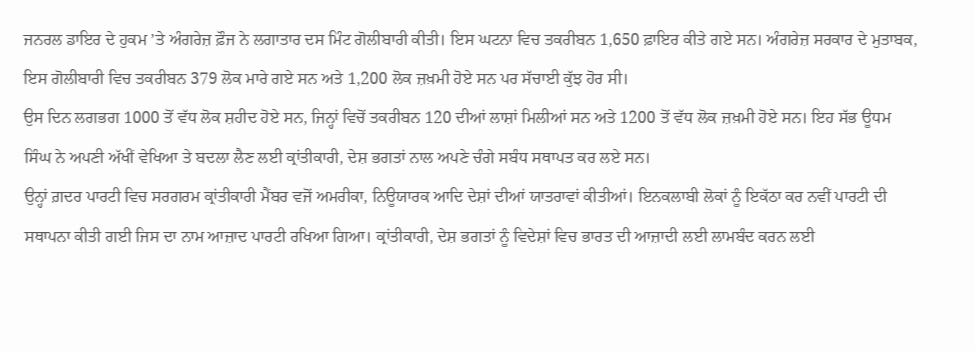ਜਨਰਲ ਡਾਇਰ ਦੇ ਹੁਕਮ ’ਤੇ ਅੰਗਰੇਜ਼ ਫ਼ੌਜ ਨੇ ਲਗਾਤਾਰ ਦਸ ਮਿੰਟ ਗੋਲੀਬਾਰੀ ਕੀਤੀ। ਇਸ ਘਟਨਾ ਵਿਚ ਤਕਰੀਬਨ 1,650 ਫ਼ਾਇਰ ਕੀਤੇ ਗਏ ਸਨ। ਅੰਗਰੇਜ਼ ਸਰਕਾਰ ਦੇ ਮੁਤਾਬਕ, ਇਸ ਗੋਲੀਬਾਰੀ ਵਿਚ ਤਕਰੀਬਨ 379 ਲੋਕ ਮਾਰੇ ਗਏ ਸਨ ਅਤੇ 1,200 ਲੋਕ ਜ਼ਖ਼ਮੀ ਹੋਏ ਸਨ ਪਰ ਸੱਚਾਈ ਕੁੱਝ ਹੋਰ ਸੀ।
ਉਸ ਦਿਨ ਲਗਭਗ 1000 ਤੋਂ ਵੱਧ ਲੋਕ ਸ਼ਹੀਦ ਹੋਏ ਸਨ, ਜਿਨ੍ਹਾਂ ਵਿਚੋਂ ਤਕਰੀਬਨ 120 ਦੀਆਂ ਲਾਸ਼ਾਂ ਮਿਲੀਆਂ ਸਨ ਅਤੇ 1200 ਤੋਂ ਵੱਧ ਲੋਕ ਜ਼ਖ਼ਮੀ ਹੋਏ ਸਨ। ਇਹ ਸੱਭ ਊਧਮ ਸਿੰਘ ਨੇ ਅਪਣੀ ਅੱਖੀਂ ਵੇਖਿਆ ਤੇ ਬਦਲਾ ਲੈਣ ਲਈ ਕ੍ਰਾਂਤੀਕਾਰੀ, ਦੇਸ਼ ਭਗਤਾਂ ਨਾਲ ਅਪਣੇ ਚੰਗੇ ਸਬੰਧ ਸਥਾਪਤ ਕਰ ਲਏ ਸਨ।
ਉਨ੍ਹਾਂ ਗ਼ਦਰ ਪਾਰਟੀ ਵਿਚ ਸਰਗਰਮ ਕ੍ਰਾਂਤੀਕਾਰੀ ਮੈਂਬਰ ਵਜੋਂ ਅਮਰੀਕਾ, ਨਿਊਯਾਰਕ ਆਦਿ ਦੇਸ਼ਾਂ ਦੀਆਂ ਯਾਤਰਾਵਾਂ ਕੀਤੀਆਂ। ਇਨਕਲਾਬੀ ਲੋਕਾਂ ਨੂੰ ਇਕੱਠਾ ਕਰ ਨਵੀਂ ਪਾਰਟੀ ਦੀ ਸਥਾਪਨਾ ਕੀਤੀ ਗਈ ਜਿਸ ਦਾ ਨਾਮ ਆਜ਼ਾਦ ਪਾਰਟੀ ਰਖਿਆ ਗਿਆ। ਕ੍ਰਾਂਤੀਕਾਰੀ, ਦੇਸ਼ ਭਗਤਾਂ ਨੂੰ ਵਿਦੇਸ਼ਾਂ ਵਿਚ ਭਾਰਤ ਦੀ ਆਜ਼ਾਦੀ ਲਈ ਲਾਮਬੰਦ ਕਰਨ ਲਈ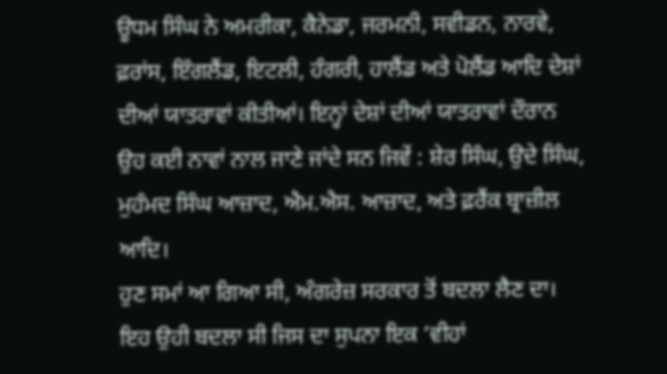ਊਧਮ ਸਿੰਘ ਨੇ ਅਮਰੀਕਾ, ਕੈਨੇਡਾ, ਜਰਮਨੀ, ਸਵੀਡਨ, ਨਾਰਵੇ, ਫ਼ਰਾਂਸ, ਇੰਗਲੈਂਡ, ਇਟਲੀ, ਹੰਗਰੀ, ਹਾਲੈਂਡ ਅਤੇ ਪੋਲੈਂਡ ਆਦਿ ਦੇਸ਼ਾਂ ਦੀਆਂ ਯਾਤਰਾਵਾਂ ਕੀਤੀਆਂ। ਇਨ੍ਹਾਂ ਦੇਸ਼ਾਂ ਦੀਆਂ ਯਾਤਰਾਵਾਂ ਦੌਰਾਨ ਉਹ ਕਈ ਨਾਵਾਂ ਨਾਲ ਜਾਣੇ ਜਾਂਦੇ ਸਨ ਜਿਵੇਂ : ਸ਼ੇਰ ਸਿੰਘ, ਉਦੇ ਸਿੰਘ, ਮੁਹੰਮਦ ਸਿੰਘ ਆਜ਼ਾਦ, ਐਮ.ਐਸ. ਆਜ਼ਾਦ, ਅਤੇ ਫ਼ਰੈਂਕ ਬ੍ਰਾਜ਼ੀਲ ਆਦਿ।
ਹੁਣ ਸਮਾਂ ਆ ਗਿਆ ਸੀ, ਅੰਗਰੇਜ਼ ਸਰਕਾਰ ਤੋਂ ਬਦਲਾ ਲੈਣ ਦਾ। ਇਹ ਉਹੀ ਬਦਲਾ ਸੀ ਜਿਸ ਦਾ ਸੁਪਨਾ ਇਕ ‘ਵੀਹਾਂ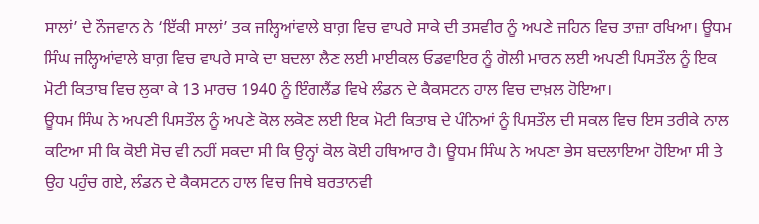ਸਾਲਾਂ’ ਦੇ ਨੌਜਵਾਨ ਨੇ ‘ਇੱਕੀ ਸਾਲਾਂ’ ਤਕ ਜਲ੍ਹਿਆਂਵਾਲੇ ਬਾਗ਼ ਵਿਚ ਵਾਪਰੇ ਸਾਕੇ ਦੀ ਤਸਵੀਰ ਨੂੰ ਅਪਣੇ ਜਹਿਨ ਵਿਚ ਤਾਜ਼ਾ ਰਖਿਆ। ਊਧਮ ਸਿੰਘ ਜਲ੍ਹਿਆਂਵਾਲੇ ਬਾਗ਼ ਵਿਚ ਵਾਪਰੇ ਸਾਕੇ ਦਾ ਬਦਲਾ ਲੈਣ ਲਈ ਮਾਈਕਲ ਓਡਵਾਇਰ ਨੂੰ ਗੋਲੀ ਮਾਰਨ ਲਈ ਅਪਣੀ ਪਿਸਤੌਲ ਨੂੰ ਇਕ ਮੋਟੀ ਕਿਤਾਬ ਵਿਚ ਲੁਕਾ ਕੇ 13 ਮਾਰਚ 1940 ਨੂੰ ਇੰਗਲੈਂਡ ਵਿਖੇ ਲੰਡਨ ਦੇ ਕੈਕਸਟਨ ਹਾਲ ਵਿਚ ਦਾਖ਼ਲ ਹੋਇਆ।
ਊਧਮ ਸਿੰਘ ਨੇ ਅਪਣੀ ਪਿਸਤੌਲ ਨੂੰ ਅਪਣੇ ਕੋਲ ਲਕੋਣ ਲਈ ਇਕ ਮੋਟੀ ਕਿਤਾਬ ਦੇ ਪੰਨਿਆਂ ਨੂੰ ਪਿਸਤੌਲ ਦੀ ਸਕਲ ਵਿਚ ਇਸ ਤਰੀਕੇ ਨਾਲ ਕਟਿਆ ਸੀ ਕਿ ਕੋਈ ਸੋਚ ਵੀ ਨਹੀਂ ਸਕਦਾ ਸੀ ਕਿ ਉਨ੍ਹਾਂ ਕੋਲ ਕੋਈ ਹਥਿਆਰ ਹੈ। ਊਧਮ ਸਿੰਘ ਨੇ ਅਪਣਾ ਭੇਸ ਬਦਲਾਇਆ ਹੋਇਆ ਸੀ ਤੇ ਉਹ ਪਹੁੰਚ ਗਏ, ਲੰਡਨ ਦੇ ਕੈਕਸਟਨ ਹਾਲ ਵਿਚ ਜਿਥੇ ਬਰਤਾਨਵੀ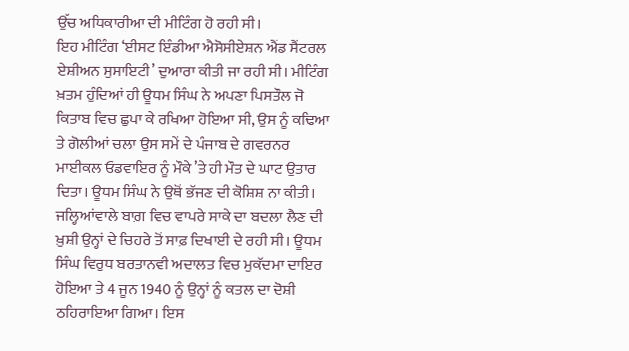ਉੱਚ ਅਧਿਕਾਰੀਆ ਦੀ ਮੀਟਿੰਗ ਹੋ ਰਹੀ ਸੀ।
ਇਹ ਮੀਟਿੰਗ ‘ਈਸਟ ਇੰਡੀਆ ਐਸੋਸੀਏਸ਼ਨ ਐਂਡ ਸੈਂਟਰਲ ਏਸ਼ੀਅਨ ਸੁਸਾਇਟੀ’ ਦੁਆਰਾ ਕੀਤੀ ਜਾ ਰਹੀ ਸੀ। ਮੀਟਿੰਗ ਖ਼ਤਮ ਹੁੰਦਿਆਂ ਹੀ ਊਧਮ ਸਿੰਘ ਨੇ ਅਪਣਾ ਪਿਸਤੌਲ ਜੋ ਕਿਤਾਬ ਵਿਚ ਛੁਪਾ ਕੇ ਰਖਿਆ ਹੋਇਆ ਸੀ, ਉਸ ਨੂੰ ਕਢਿਆ ਤੇ ਗੋਲੀਆਂ ਚਲਾ ਉਸ ਸਮੇਂ ਦੇ ਪੰਜਾਬ ਦੇ ਗਵਰਨਰ ਮਾਈਕਲ ਓਡਵਾਇਰ ਨੂੰ ਮੌਕੇ ’ਤੇ ਹੀ ਮੌਤ ਦੇ ਘਾਟ ਉਤਾਰ ਦਿਤਾ। ਊਧਮ ਸਿੰਘ ਨੇ ਉਥੋਂ ਭੱਜਣ ਦੀ ਕੋਸ਼ਿਸ਼ ਨਾ ਕੀਤੀ।
ਜਲ੍ਹਿਆਂਵਾਲੇ ਬਾਗ਼ ਵਿਚ ਵਾਪਰੇ ਸਾਕੇ ਦਾ ਬਦਲਾ ਲੈਣ ਦੀ ਖ਼ੁਸ਼ੀ ਉਨ੍ਹਾਂ ਦੇ ਚਿਹਰੇ ਤੋਂ ਸਾਫ਼ ਦਿਖਾਈ ਦੇ ਰਹੀ ਸੀ। ਊਧਮ ਸਿੰਘ ਵਿਰੁਧ ਬਰਤਾਨਵੀ ਅਦਾਲਤ ਵਿਚ ਮੁਕੱਦਮਾ ਦਾਇਰ ਹੋਇਆ ਤੇ 4 ਜੂਨ 1940 ਨੂੰ ਉਨ੍ਹਾਂ ਨੂੰ ਕਤਲ ਦਾ ਦੋਸ਼ੀ ਠਹਿਰਾਇਆ ਗਿਆ। ਇਸ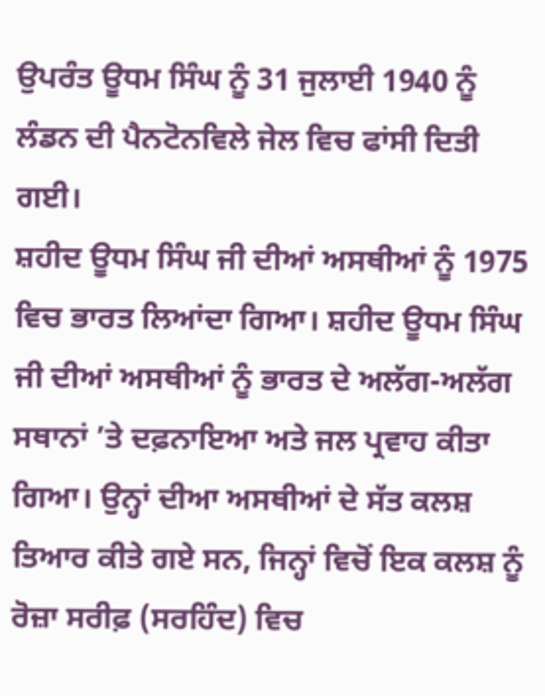ਉਪਰੰਤ ਊਧਮ ਸਿੰਘ ਨੂੰ 31 ਜੁਲਾਈ 1940 ਨੂੰ ਲੰਡਨ ਦੀ ਪੈਨਟੋਨਵਿਲੇ ਜੇਲ ਵਿਚ ਫਾਂਸੀ ਦਿਤੀ ਗਈ।
ਸ਼ਹੀਦ ਊਧਮ ਸਿੰਘ ਜੀ ਦੀਆਂ ਅਸਥੀਆਂ ਨੂੰ 1975 ਵਿਚ ਭਾਰਤ ਲਿਆਂਦਾ ਗਿਆ। ਸ਼ਹੀਦ ਊਧਮ ਸਿੰਘ ਜੀ ਦੀਆਂ ਅਸਥੀਆਂ ਨੂੰ ਭਾਰਤ ਦੇ ਅਲੱਗ-ਅਲੱਗ ਸਥਾਨਾਂ ’ਤੇ ਦਫ਼ਨਾਇਆ ਅਤੇ ਜਲ ਪ੍ਰਵਾਹ ਕੀਤਾ ਗਿਆ। ਉਨ੍ਹਾਂ ਦੀਆ ਅਸਥੀਆਂ ਦੇ ਸੱਤ ਕਲਸ਼ ਤਿਆਰ ਕੀਤੇ ਗਏ ਸਨ, ਜਿਨ੍ਹਾਂ ਵਿਚੋਂ ਇਕ ਕਲਸ਼ ਨੂੰ ਰੋਜ਼ਾ ਸਰੀਫ਼ (ਸਰਹਿੰਦ) ਵਿਚ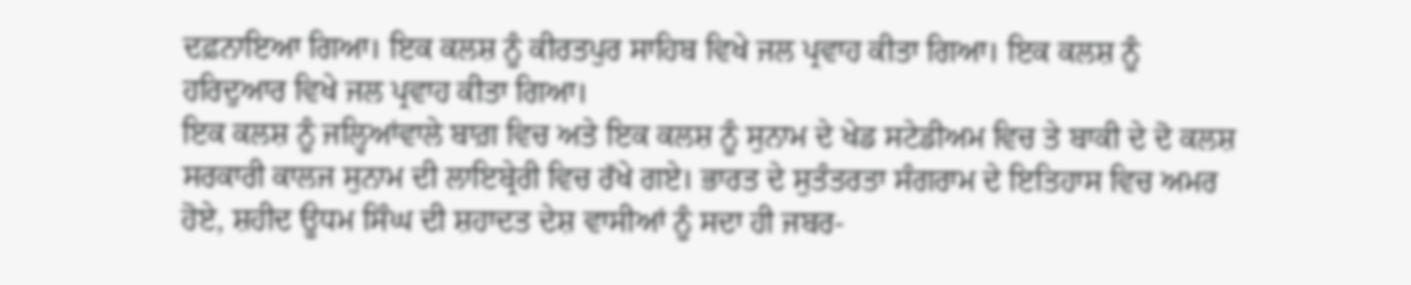ਦਫ਼ਨਾਇਆ ਗਿਆ। ਇਕ ਕਲਸ਼ ਨੂੰ ਕੀਰਤਪੁਰ ਸਾਹਿਬ ਵਿਖੇ ਜਲ ਪ੍ਰਵਾਹ ਕੀਤਾ ਗਿਆ। ਇਕ ਕਲਸ਼ ਨੂੰ ਹਰਿਦੁਆਰ ਵਿਖੇ ਜਲ ਪ੍ਰਵਾਹ ਕੀਤਾ ਗਿਆ।
ਇਕ ਕਲਸ਼ ਨੂੰ ਜਲ੍ਹਿਆਂਵਾਲੇ ਬਾਗ਼ ਵਿਚ ਅਤੇ ਇਕ ਕਲਸ਼ ਨੂੰ ਸੁਨਾਮ ਦੇ ਖੇਡ ਸਟੇਡੀਅਮ ਵਿਚ ਤੇ ਬਾਕੀ ਦੇ ਦੋ ਕਲਸ਼ ਸਰਕਾਰੀ ਕਾਲਜ ਸੁਨਾਮ ਦੀ ਲਾਇਬ੍ਰੇਰੀ ਵਿਚ ਰੱਖੇ ਗਏ। ਭਾਰਤ ਦੇ ਸੁਤੰਤਰਤਾ ਸੰਗਰਾਮ ਦੇ ਇਤਿਹਾਸ ਵਿਚ ਅਮਰ ਹੋਏ, ਸ਼ਹੀਦ ਊਧਮ ਸਿੰਘ ਦੀ ਸ਼ਹਾਦਤ ਦੇਸ਼ ਵਾਸੀਆਂ ਨੂੰ ਸਦਾ ਹੀ ਜਬਰ-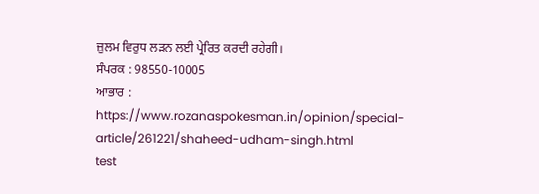ਜ਼ੁਲਮ ਵਿਰੁਧ ਲੜਨ ਲਈ ਪ੍ਰੇਰਿਤ ਕਰਦੀ ਰਹੇਗੀ।
ਸੰਪਰਕ : 98550-10005
ਆਭਾਰ : https://www.rozanaspokesman.in/opinion/special-article/261221/shaheed-udham-singh.html
test